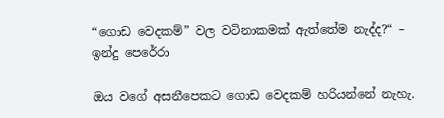“ගොඩ වෙදකම්” වල වටිනාකමක් ඇත්තේම නැද්ද?“ – ඉන්දු පෙරේරා

ඔය වගේ අසනීපෙකට ගොඩ වෙදකම් හරියන්නේ නැහැ.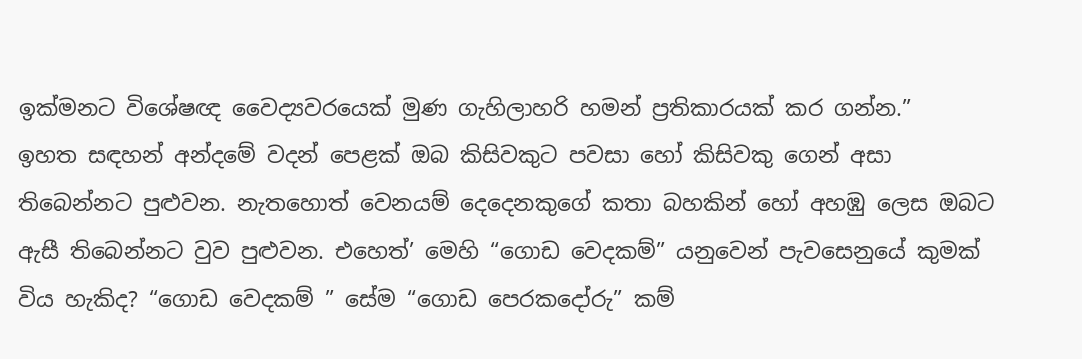ඉක්මනට විශේෂඥ වෛද්‍යවරයෙක් මුණ ගැහිලාහරි හමන් ප්‍රතිකාරයක් කර ගන්න.”
ඉහත සඳහන් අන්දමේ වදන් පෙළක් ඔබ කිසිවකුට පවසා හෝ කිසිවකු ගෙන් අසා තිබෙන්නට පුළුවන. නැතහොත් වෙනයම් දෙදෙනකුගේ කතා බහකින් හෝ අහඹු ලෙස ඔබට ඇසී තිබෙන්නට වුව පුළුවන. එහෙත්’ මෙහි “ගොඩ වෙදකම්” යනුවෙන් පැවසෙනුයේ කුමක් විය හැකිද? “ගොඩ වෙදකම් ” සේම “ගොඩ පෙරකදෝරු” කම්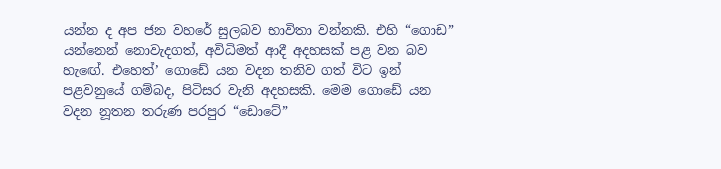යන්න ද අප ජන වහරේ සුලබව භාවිතා වන්නකි. එහි “ගොඩ” යන්නෙන් නොවැදගත්, අවිධිමත් ආදී අදහසක් පළ වන බව හැඟේ. එහෙත්’ ගොඩේ යන වදන තනිව ගත් විට ඉන් පළවනුයේ ගම්බද, පිටිසර වැනි අදහසකි. මෙම ගොඩේ යන වදන නූතන තරුණ පරපුර “ඩොටේ”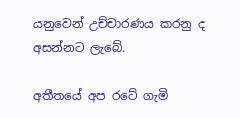යනුවෙන් උච්චාරණය කරනු ද අසන්නට ලැබේ.

අතීතයේ අප රටේ ගැමි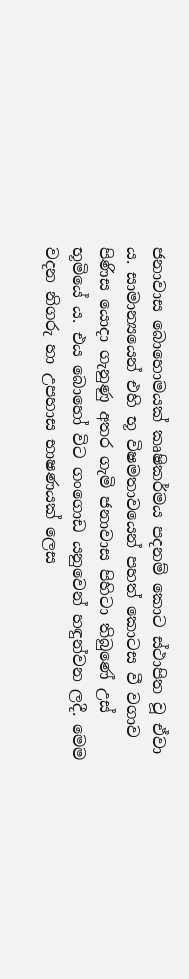ජනාවාස බොහොමයක් කෘෂිකර්මය පදනම් කොට ස්ථාපිත වූ ඒවා ය. සාමාන්‍යයෙන් එහි භූ විෂමතාවයෙන් පහත් කොටස වී වගාව පිණිස යොදා ගැනුණු අතර ගැමි ජනාවාස පිහිටා තිබුණේ උස් භූමියේ ය. එය බොහෝ විට ගංගොඩ යනුවෙන් හඳුන්වන ලදී. මෙම වදන නිගරු හා උපහාස භාෂණයක් ලෙස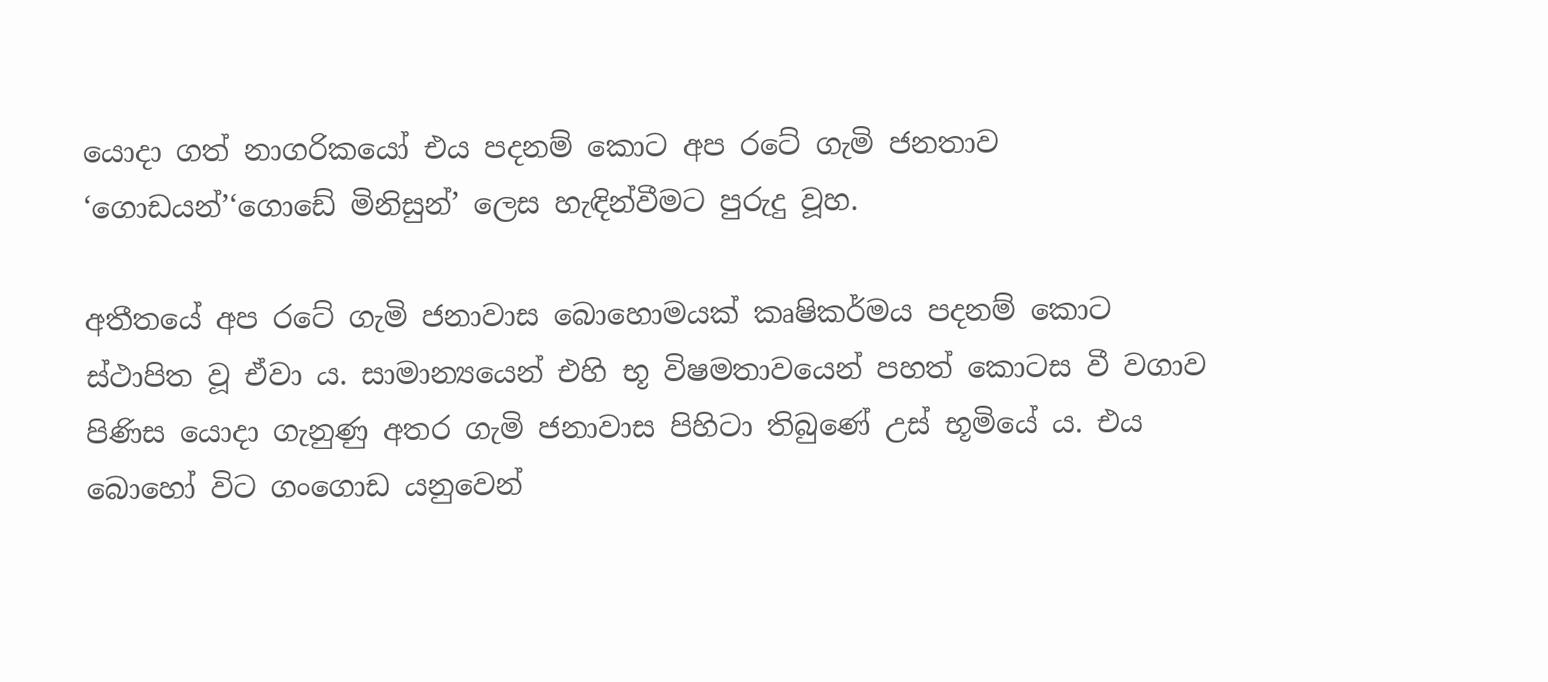යොදා ගත් නාගරිකයෝ එය පදනම් කොට අප රටේ ගැමි ජනතාව ‘ගොඩයන්’‘ගොඩේ මිනිසුන්’ ලෙස හැඳින්වීමට පුරුදු වූහ.

අතීතයේ අප රටේ ගැමි ජනාවාස බොහොමයක් කෘෂිකර්මය පදනම් කොට ස්ථාපිත වූ ඒවා ය. සාමාන්‍යයෙන් එහි භූ විෂමතාවයෙන් පහත් කොටස වී වගාව පිණිස යොදා ගැනුණු අතර ගැමි ජනාවාස පිහිටා තිබුණේ උස් භූමියේ ය. එය බොහෝ විට ගංගොඩ යනුවෙන්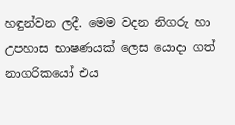හඳුන්වන ලදී. මෙම වදන නිගරු හා උපහාස භාෂණයක් ලෙස යොදා ගත් නාගරිකයෝ එය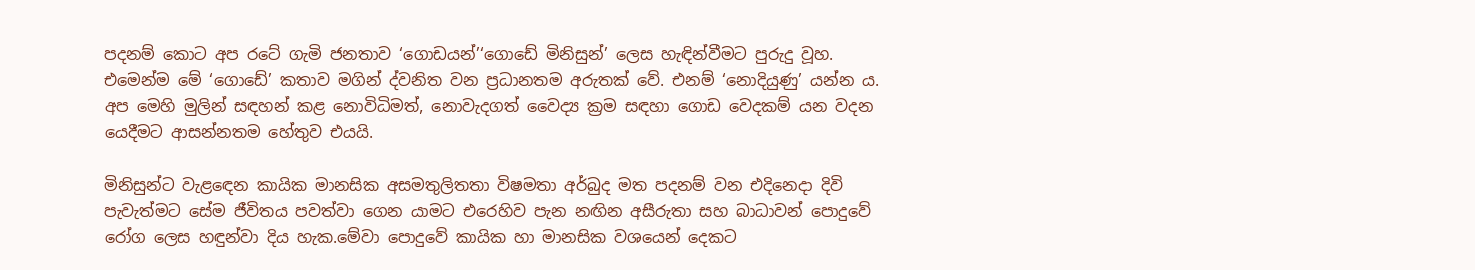පදනම් කොට අප රටේ ගැමි ජනතාව ‘ගොඩයන්’‘ගොඩේ මිනිසුන්’ ලෙස හැඳින්වීමට පුරුදු වූහ. එමෙන්ම මේ ‘ගොඩේ’ කතාව මගින් ද්වනිත වන ප්‍රධානතම අරුතක් වේ. එනම් ‘නොදියුණු’ යන්න ය. අප මෙහි මුලින් සඳහන් කළ නොවිධිමත්, නොවැදගත් වෛද්‍ය ක්‍රම සඳහා ගොඩ වෙදකම් යන වදන යෙදීමට ආසන්නතම හේතුව එයයි.

මිනිසුන්ට වැළඳෙන කායික මානසික අසමතුලිතතා විෂමතා අර්බුද මත පදනම් වන එදිනෙදා දිවි පැවැත්මට සේම ජීවිතය පවත්වා ගෙන යාමට එරෙහිව පැන නඟින අසීරුතා සහ බාධාවන් පොදුවේ රෝග ලෙස හඳුන්වා දිය හැක.මේවා පොදුවේ කායික හා මානසික වශයෙන් දෙකට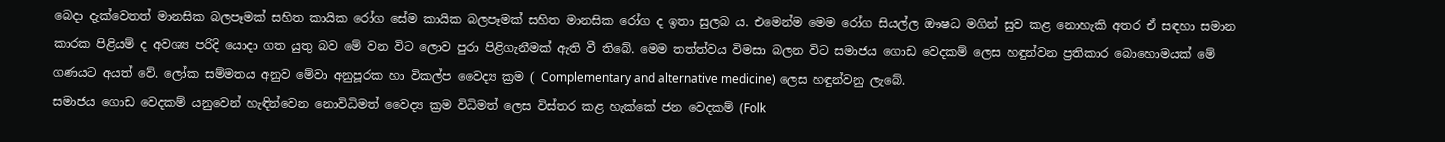බෙදා දැක්වෙතත් මානසික බලපෑමක් සහිත කායික රෝග සේම කායික බලපෑමක් සහිත මානසික රෝග ද ඉතා සුලබ ය. එමෙන්ම මෙම රෝග සියල්ල ඖෂධ මගින් සුව කළ නොහැකි අතර ඒ සඳහා සමාන කාරක පිළියම් ද අවශ්‍ය පරිදි යොදා ගත යුතු බව මේ වන විට ලොව පුරා පිළිගැනීමක් ඇති වී තිබේ. මෙම තත්ත්වය විමසා බලන විට සමාජය ගොඩ වෙදකම් ලෙස හඳුන්වන ප්‍රතිකාර බොහොමයක් මේ ගණයට අයත් වේ. ලෝක සම්මතය අනුව මේවා අනුපූරක හා විකල්ප වෛද්‍ය ක්‍රම ( Complementary and alternative medicine) ලෙස හඳුන්වනු ලැබේ.
සමාජය ගොඩ වෙදකම් යනුවෙන් හැඳින්වෙන නොවිධිමත් වෛද්‍ය ක්‍රම විධිමත් ලෙස විස්තර කළ හැක්කේ ජන වෙදකම් (Folk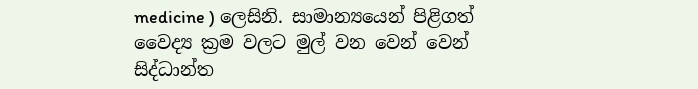medicine ) ලෙසිනි. සාමාන්‍යයෙන් පිළිගත් වෛද්‍ය ක්‍රම වලට මුල් වන වෙන් වෙන් සිද්ධාන්ත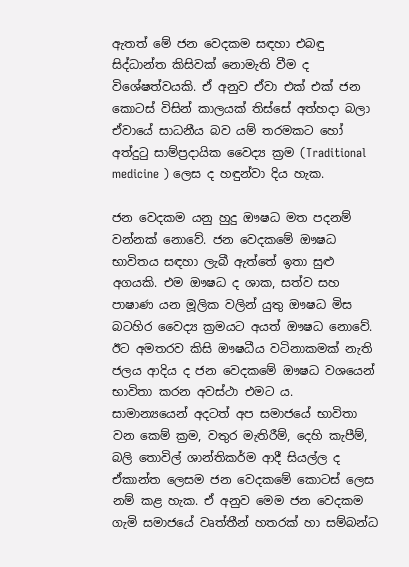ඇතත් මේ ජන වෙදකම සඳහා එබඳු සිද්ධාන්ත කිසිවක් නොමැති වීම ද විශේෂත්වයකි. ඒ අනුව ඒවා එක් එක් ජන කොටස් විසින් කාලයක් තිස්සේ අත්හදා බලා ඒවායේ සාධනීය බව යම් තරමකට හෝ අත්දුටු සාම්ප්‍රදායික වෛද්‍ය ක්‍රම (Traditional medicine ) ලෙස ද හඳුන්වා දිය හැක.

ජන වෙදකම යනු හුදු ඖෂධ මත පදනම් වන්නක් නොවේ. ජන වෙදකමේ ඖෂධ භාවිතය සඳහා ලැබී ඇත්තේ ඉතා සුළු අගයකි. එම ඖෂධ ද ශාක, සත්ව සහ පාෂාණ යන මූලික වලින් යුතු ඖෂධ මිස බටහිර වෛද්‍ය ක්‍රමයට අයත් ඖෂධ නොවේ. ඊට අමතරව කිසි ඖෂධීය වටිනාකමක් නැති ජලය ආදිය ද ජන වෙදකමේ ඖෂධ වශයෙන් භාවිතා කරන අවස්ථා එමට ය.
සාමාන්‍යයෙන් අදටත් අප සමාජයේ භාවිතා වන කෙම් ක්‍රම, වතුර මැතිරීම්, දෙහි කැපීම්, බලි තොවිල් ශාන්තිකර්ම ආදී සියල්ල ද ඒකාන්ත ලෙසම ජන වෙදකමේ කොටස් ලෙස නම් කළ හැක. ඒ අනුව මෙම ජන වෙදකම ගැමි සමාජයේ වෘත්තීන් හතරක් හා සම්බන්ධ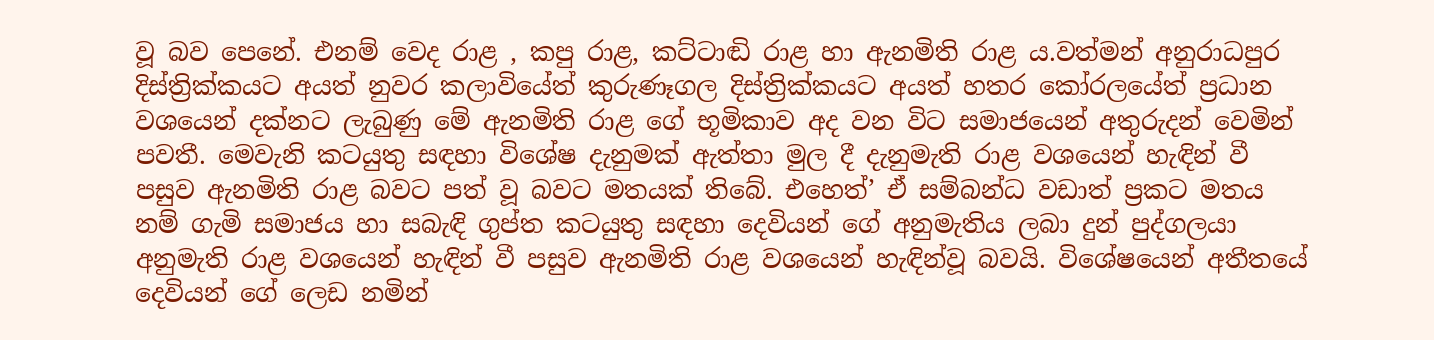වූ බව පෙනේ. එනම් වෙද රාළ , කපු රාළ, කට්ටාඬි රාළ හා ඇනමිති රාළ ය.වත්මන් අනුරාධපුර දිස්ත්‍රික්කයට අයත් නුවර කලාවියේත් කුරුණෑගල දිස්ත්‍රික්කයට අයත් හතර කෝරලයේත් ප්‍රධාන වශයෙන් දක්නට ලැබුණු මේ ඇනමිති රාළ ගේ භූමිකාව අද වන විට සමාජයෙන් අතුරුදන් වෙමින් පවතී. මෙවැනි කටයුතු සඳහා විශේෂ දැනුමක් ඇත්තා මුල දී දැනුමැති රාළ වශයෙන් හැඳින් වී පසුව ඇනමිති රාළ බවට පත් වූ බවට මතයක් තිබේ. එහෙත්’ ඒ සම්බන්ධ වඩාත් ප්‍රකට මතය නම් ගැමි සමාජය හා සබැඳි ගුප්ත කටයුතු සඳහා දෙවියන් ගේ අනුමැතිය ලබා දුන් පුද්ගලයා අනුමැති රාළ වශයෙන් හැඳින් වී පසුව ඇනමිති රාළ වශයෙන් හැඳින්වූ බවයි. විශේෂයෙන් අතීතයේ දෙවියන් ගේ ලෙඩ නමින්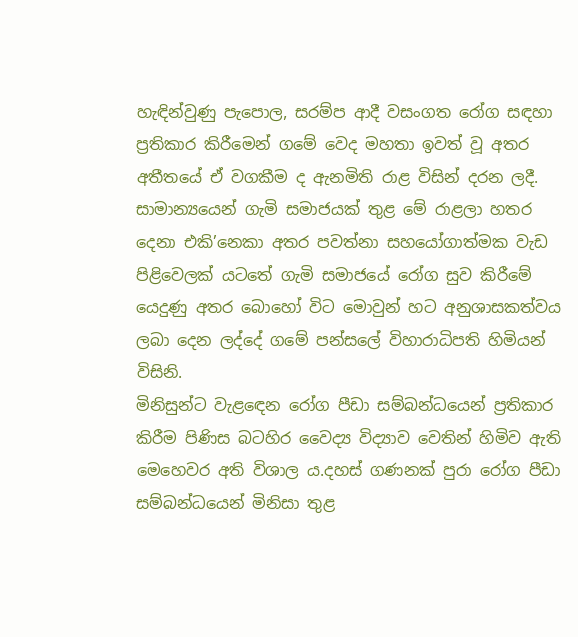හැඳින්වුණු පැපොල, සරම්ප ආදී වසංගත රෝග සඳහා ප්‍රතිකාර කිරීමෙන් ගමේ වෙද මහතා ඉවත් වූ අතර අතීතයේ ඒ වගකීම ද ඇනමිති රාළ විසින් දරන ලදී. සාමාන්‍යයෙන් ගැමි සමාජයක් තුළ මේ රාළලා හතර දෙනා එකි’නෙකා අතර පවත්නා සහයෝගාත්මක වැඩ පිළිවෙලක් යටතේ ගැමි සමාජයේ රෝග සුව කිරීමේ යෙදුණු අතර බොහෝ විට මොවුන් හට අනුශාසකත්වය ලබා දෙන ලද්දේ ගමේ පන්සලේ විහාරාධිපති හිමියන් විසිනි.
මිනිසුන්ට වැළඳෙන රෝග පීඩා සම්බන්ධයෙන් ප්‍රතිකාර කිරීම පිණිස බටහිර වෛද්‍ය විද්‍යාව වෙතින් හිමිව ඇති මෙහෙවර අති විශාල ය.දහස් ගණනක් පුරා රෝග පීඩා සම්බන්ධයෙන් මිනිසා තුළ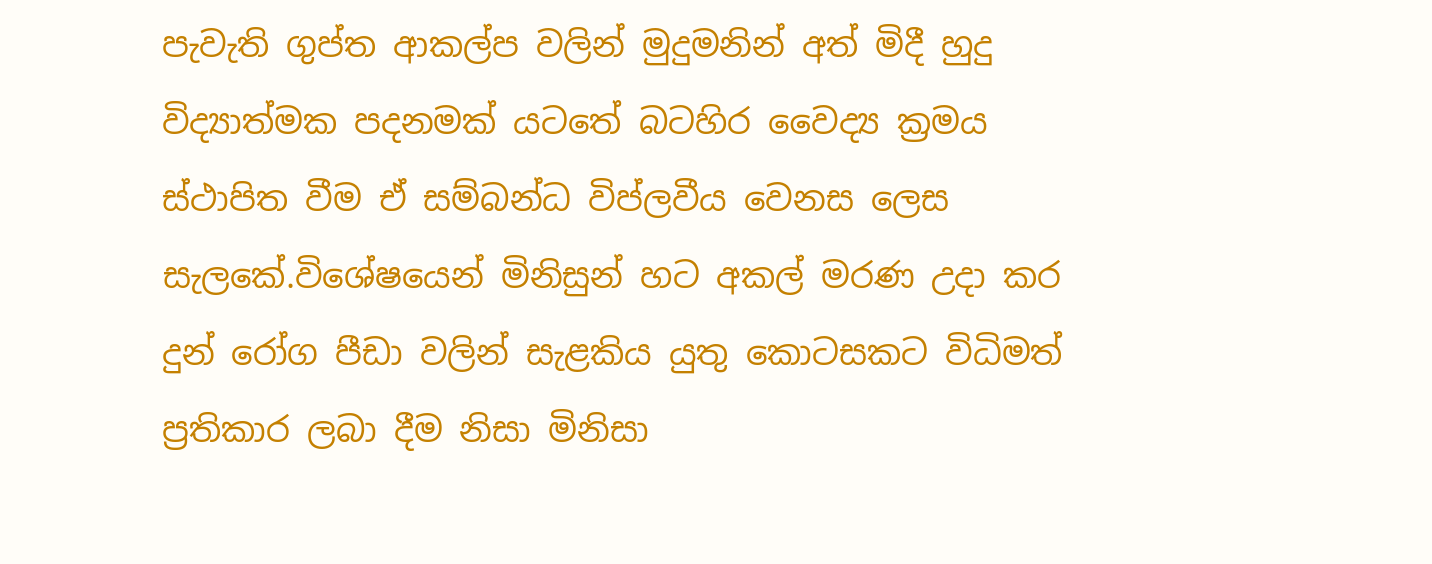පැවැති ගුප්ත ආකල්ප වලින් මුදුමනින් අත් මිදී හුදු විද්‍යාත්මක පදනමක් යටතේ බටහිර වෛද්‍ය ක්‍රමය ස්ථාපිත වීම ඒ සම්බන්ධ විප්ලවීය වෙනස ලෙස සැලකේ.විශේෂයෙන් මිනිසුන් හට අකල් මරණ උදා කර දුන් රෝග පීඩා වලින් සැළකිය යුතු කොටසකට විධිමත් ප්‍රතිකාර ලබා දීම නිසා මිනිසා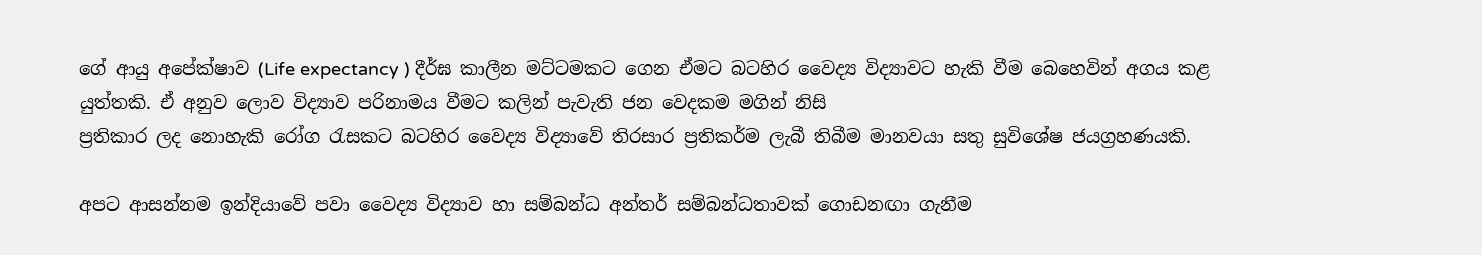ගේ ආයු අපේක්ෂාව (Life expectancy ) දීර්ඝ කාලීන මට්ටමකට ගෙන ඒමට බටහිර වෛද්‍ය විද්‍යාවට හැකි වීම බෙහෙවින් අගය කළ යුත්තකි. ඒ අනුව ලොව විද්‍යාව පරිනාමය වීමට කලින් පැවැති ජන වෙදකම මගින් නිසි
ප්‍රතිකාර ලද නොහැකි රෝග රැසකට බටහිර වෛද්‍ය විද්‍යාවේ තිරසාර ප්‍රතිකර්ම ලැබී තිබීම මානවයා සතු සුවිශේෂ ජයග්‍රහණයකි.

අපට ආසන්නම ඉන්දියාවේ පවා වෛද්‍ය විද්‍යාව හා සම්බන්ධ අන්තර් සම්බන්ධතාවක් ගොඩනඟා ගැනීම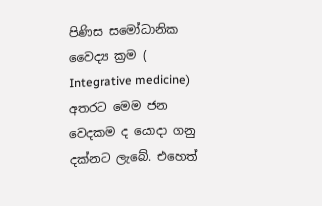පිණිස සමෝධානික වෛද්‍ය ක්‍රම ( Integrative medicine) අතරට මෙම ජන වෙදකම ද යොදා ගනු දක්නට ලැබේ. එහෙත්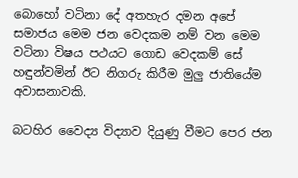බොහෝ වටිනා දේ අතහැර දමන අපේ සමාජය මෙම ජන වෙදකම නම් වන මෙම වටිනා විෂය පථයට ගොඩ වෙදකම් සේ හඳුන්වමින් ඊට නිගරු කිරීම මුලු ජාතියේම අවාසනාවකි.

බටහිර වෛද්‍ය විද්‍යාව දියුණු වීමට පෙර ජන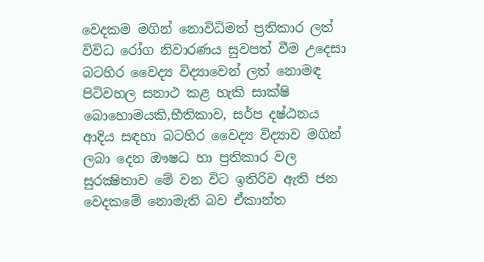වෙදකම මගින් නොවිධිමත් ප්‍රතිකාර ලත් විවිධ රෝග නිවාරණය සුවපත් වීම උදෙසා බටහිර වෛද්‍ය විද්‍යාවෙන් ලත් නොමඳ පිටිවහල සනාථ කළ හැකි සාක්ෂි බොහොමයකි,භීතිකාව, සර්ප දෂ්ඨනය ආදිය සඳහා බටහිර වෛද්‍ය විද්‍යාව මගින් ලබා දෙන ඖෂධ හා ප්‍රතිකාර වල සුරක්‍ෂිතාව මේ වන විට ඉතිරිව ඇති ජන වෙදකමේ නොමැති බව ඒකාන්ත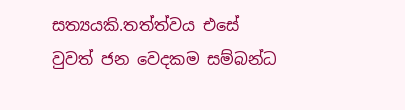සත්‍යයකි.තත්ත්වය එසේ වුවත් ජන වෙදකම සම්බන්ධ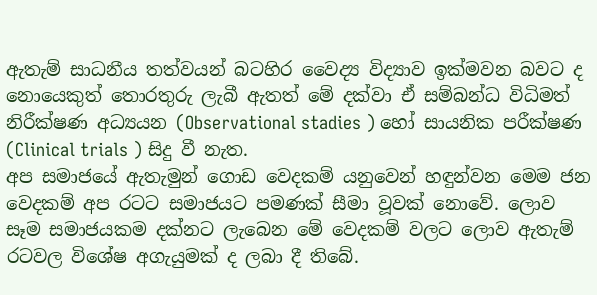ඇතැම් සාධනීය තත්වයන් බටහිර වෛද්‍ය විද්‍යාව ඉක්මවන බවට ද නොයෙකුත් තොරතුරු ලැබී ඇතත් මේ දක්වා ඒ සම්බන්ධ විධිමත් නිරීක්ෂණ අධ්‍යයන (Observational stadies ) හෝ සායනික පරීක්ෂණ (Clinical trials ) සිදු වී නැත.
අප සමාජයේ ඇතැමුන් ගොඩ වෙදකම් යනුවෙන් හඳුන්වන මෙම ජන වෙදකම් අප රටට සමාජයට පමණක් සීමා වූවක් නොවේ. ලොව සෑම සමාජයකම දක්නට ලැබෙන මේ වෙදකම් වලට ලොව ඇතැම් රටවල විශේෂ අගැයුමක් ද ලබා දී තිබේ.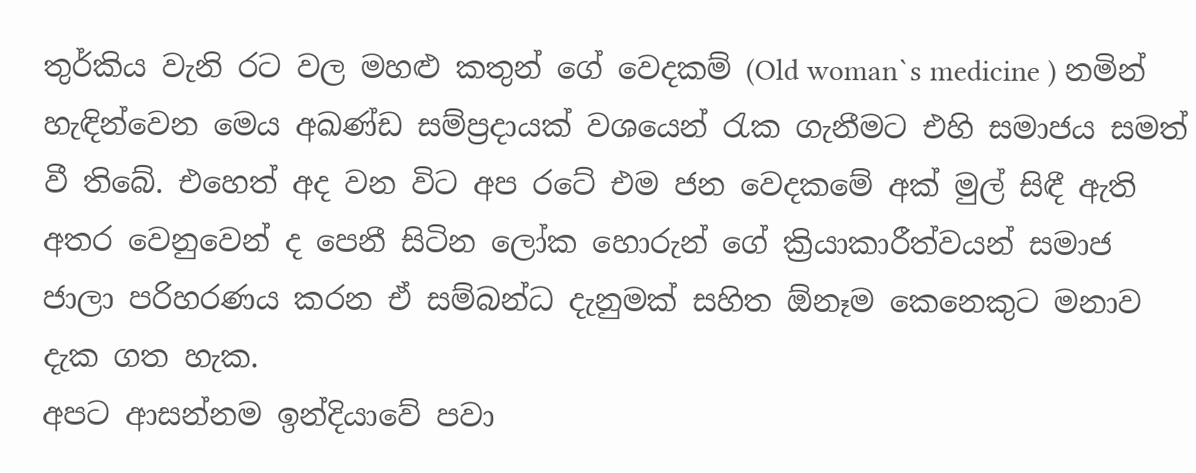තුර්කිය වැනි රට වල මහළු කතුන් ගේ වෙදකම් (Old woman`s medicine ) නමින් හැඳින්වෙන මෙය අඛණ්ඩ සම්ප්‍රදායක් වශයෙන් රැක ගැනීමට එහි සමාජය සමත් වී තිබේ. එහෙත් අද වන විට අප රටේ එම ජන වෙදකමේ අක් මුල් සිඳී ඇති අතර වෙනුවෙන් ද පෙනී සිටින ලෝක හොරුන් ගේ ක්‍රියාකාරීත්වයන් සමාජ ජාලා පරිහරණය කරන ඒ සම්බන්ධ දැනුමක් සහිත ඕනෑම කෙනෙකුට මනාව දැක ගත හැක.
අපට ආසන්නම ඉන්දියාවේ පවා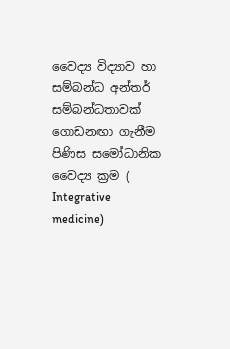වෛද්‍ය විද්‍යාව හා සම්බන්ධ අන්තර් සම්බන්ධතාවක් ගොඩනඟා ගැනීම පිණිස සමෝධානික වෛද්‍ය ක්‍රම ( Integrative medicine)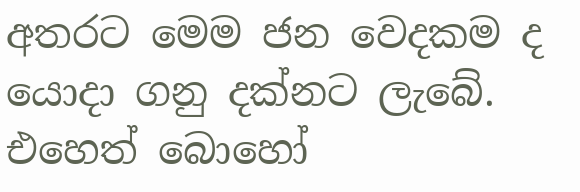අතරට මෙම ජන වෙදකම ද යොදා ගනු දක්නට ලැබේ. එහෙත් බොහෝ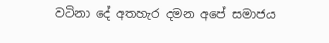වටිනා දේ අතහැර දමන අපේ සමාජය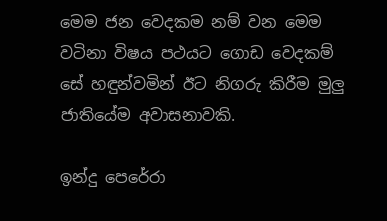මෙම ජන වෙදකම නම් වන මෙම වටිනා විෂය පථයට ගොඩ වෙදකම් සේ හඳුන්වමින් ඊට නිගරු කිරීම මුලු ජාතියේම අවාසනාවකි.

ඉන්දු පෙරේරා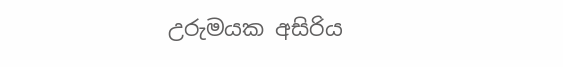උරුමයක අසිරිය